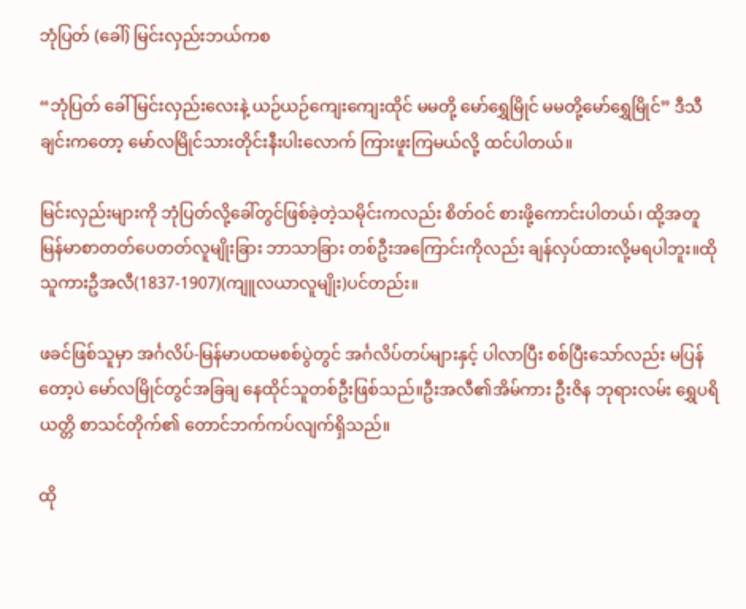ဘုံပြတ် (ခေါ်) မြင်းလှည်းဘယ်ကစ

“ဘုံပြတ် ခေါ် မြင်းလှည်းလေးနဲ့ ယဉ်ယဉ်ကျေးကျေးထိုင် မမတို့ မော်ရွှေမြိုင် မမတို့မော်ရွှေမြိုင်” ဒီသီချင်းကတော့ မော်လမြိုင်သားတိုင်းနီးပါးလောက် ကြားဖူးကြမယ်လို့ ထင်ပါတယ်။

မြင်းလှည်းများကို ဘုံပြတ်လို့ခေါ်တွင်ဖြစ်ခဲ့တဲ့သမိုင်းကလည်း စိတ်ဝင် စားဖို့ကောင်းပါတယ်၊ ထို့အတူ မြန်မာစာတတ်ပေတတ်လူမျိုးခြား ဘာသာခြား တစ်ဦးအကြောင်းကိုလည်း ချန်လှပ်ထားလို့မရပါဘူး။ထိုသူကားဦအလီ(1837-1907)(ကျူလယာလူမျိုး)ပင်တည်း။

ဖခင်ဖြစ်သူမှာ အင်္ဂလိပ်-မြန်မာပထမစစ်ပွဲတွင် အင်္ဂလိပ်တပ်များနှင့် ပါလာပြီး စစ်ပြီးသော်လည်း မပြန်တော့ပဲ မော်လမြိုင်တွင်အခြချ နေထိုင်သူတစ်ဦးဖြစ်သည်။ဦးအလီ၏အိမ်ကား ဦးဇိန ဘုရားလမ်း ရွှေပရိယတ္တိ စာသင်တိုက်၏ တောင်ဘက်ကပ်လျက်ရှိသည်။

ထို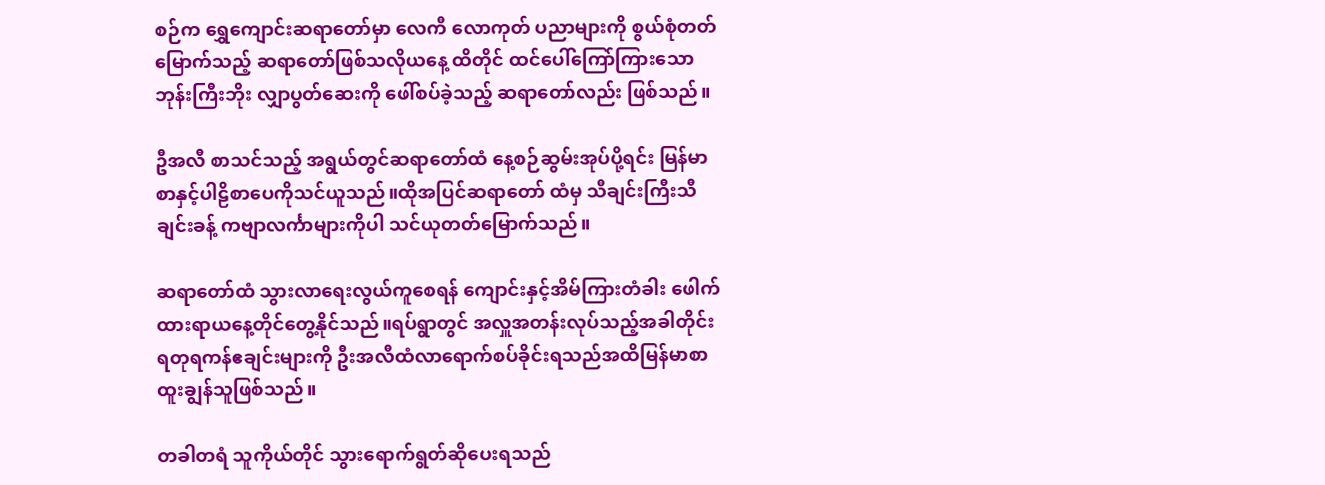စဉ်က ရွှေကျောင်းဆရာတော်မှာ လေကီ လောကုတ် ပညာများကို စွယ်စုံတတ်မြောက်သည့် ဆရာတော်ဖြစ်သလိုယနေ့ ထိတိုင် ထင်ပေါ်ကြော်ကြားသော ဘုန်းကြီးဘိုး လျှာပွတ်ဆေးကို ဖေါ်စပ်ခဲ့သည့် ဆရာတော်လည်း ဖြစ်သည်။

ဦအလီ စာသင်သည့် အရွယ်တွင်ဆရာတော်ထံ နေ့စဉ်ဆွမ်းအုပ်ပို့ရင်း မြန်မာစာနှင့်ပါဠိစာပေကိုသင်ယူသည်။ထိုအပြင်ဆရာတော် ထံမှ သီချင်းကြီးသီချင်းခန့် ကဗျာလင်္ကာများကိုပါ သင်ယုတတ်မြောက်သည်။

ဆရာတော်ထံ သွားလာရေးလွယ်ကူစေရန် ကျောင်းနှင့်အိမ်ကြားတံခါး ဖေါက်ထားရာယနေ့တိုင်တွေ့နိုင်သည်။ရပ်ရွာတွင် အလှူအတန်းလုပ်သည့်အခါတိုင်း ရတုရကန်ဧချင်းများကို ဦးအလီထံလာရောက်စပ်ခိုင်းရသည်အထိမြန်မာစာထူးချွန်သူဖြစ်သည်။

တခါတရံ သူကိုယ်တိုင် သွားရောက်ရွတ်ဆိုပေးရသည်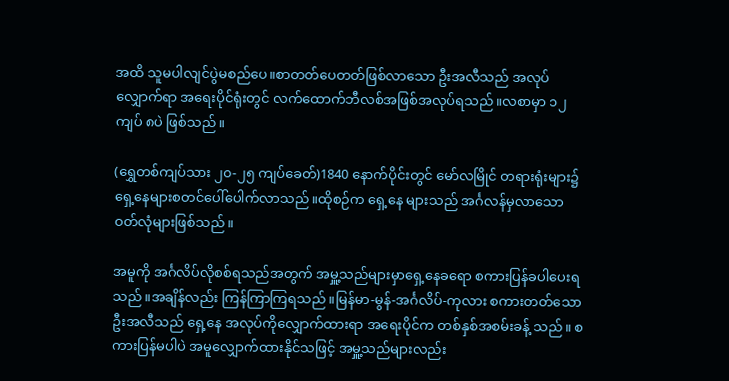အထိ သူမပါလျင်ပွဲမစည်ပေ။စာတတ်ပေတတ်ဖြစ်လာသော ဦးအလီသည် အလုပ်လျှောက်ရာ အရေးပိုင်ရုံးတွင် လက်ထောက်ဘီလစ်အဖြစ်အလုပ်ရသည်။လစာမှာ ၁၂ကျပ် ၈ပဲ ဖြစ်သည်။

(ရွှေတစ်ကျပ်သား ၂၀-၂၅ ကျပ်ခေတ်)1840 နောက်ပိုင်းတွင် မော်လမြိုင် တရားရုံးများ၌ ရှေ့နေများစတင်ပေါ်ပေါက်လာသည်။ထိုစဉ်က ရှေ့နေ များသည် အင်္ဂလန်မှလာသော ဝတ်လုံများဖြစ်သည်။

အမူကို အင်္ဂလိပ်လိုစစ်ရသည်အတွက် အမှူ့သည်များမှာရှေ့နေခရော စကားပြန်ခပါပေးရသည်။အချိန်လည်း ကြန်ကြာကြရသည်။မြန်မာ-မွန်-အင်္ဂလိပ်-ကုလား စကားတတ်သော ဦးအလီသည် ရှေ့နေ အလုပ်ကိုလျှောက်ထားရာ အရေးပိုင်က တစ်နှစ်အစမ်းခန့် သည်။ စကားပြန်မပါပဲ အမူလျှောက်ထားနိုင်သဖြင့် အမှူ့သည်များလည်း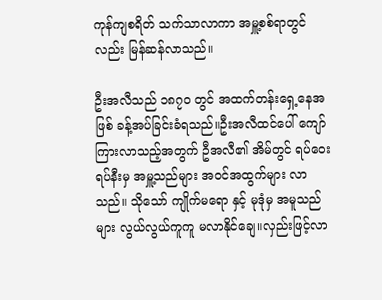ကုန်ကျစရိတ် သက်သာလာကာ အမှူ့စစ်ရာတွင်လည်း မြန်ဆန်လာသည်။

ဦးအလီသည် ၁၈၇၀ တွင် အထက်တန်းရှေ့နေအဖြစ် ခန့်အပ်ခြင်းခံရသည်။ဦးအလီထင်ပေါ် ကျော်ကြားလာသည့်အတွက် ဦအလီ၏ အိမ်တွင် ရပ်ဝေးရပ်နီးမှ အမှူ့သည်များ အဝင်အထွက်များ လာသည်။ သိုသော် ကျိုက်မရော နှင့် မုဒုံမှ အမူသည်များ လွယ်လွယ်ကူကူ မလာနိုင်ချေ။လှည်းဖြင့်လာ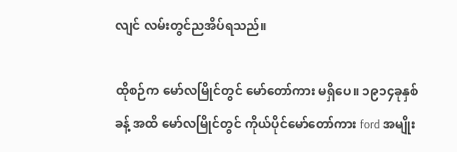လျင် လမ်းတွင်ညအိပ်ရသည်။

ထိုစဉ်က မော်လမြိုင်တွင် မော်တော်ကား မရှိပေ။ ၁၉၁၄ခုနှစ် ခန့် အထိ မော်လမြိုင်တွင် ကိုယ်ပိုင်မော်တော်ကား ford အမျိုး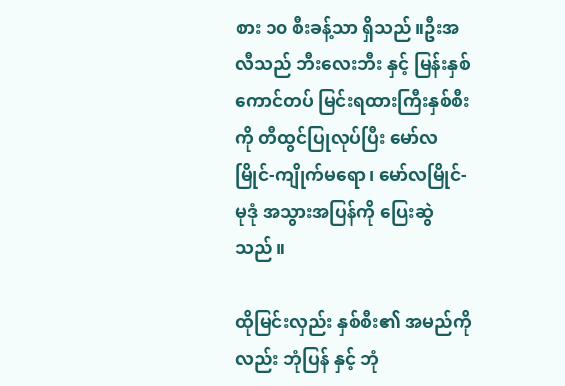စား ၁၀ စီးခန့်သာ ရှိသည်။ဦးအလီသည် ဘီးလေးဘီး နှင့် မြန်းနှစ်ကောင်တပ် မြင်းရထားကြီးနှစ်စီးကို တီထွင်ပြုလုပ်ပြီး မော်လမြိုင်-ကျိုက်မရော၊ မော်လမြိုင်-မုဒုံ အသွားအပြန်ကို ပြေးဆွဲသည်။

ထိုမြင်းလှည်း နှစ်စီး၏ အမည်ကိုလည်း ဘုံပြန် နှင့် ဘုံ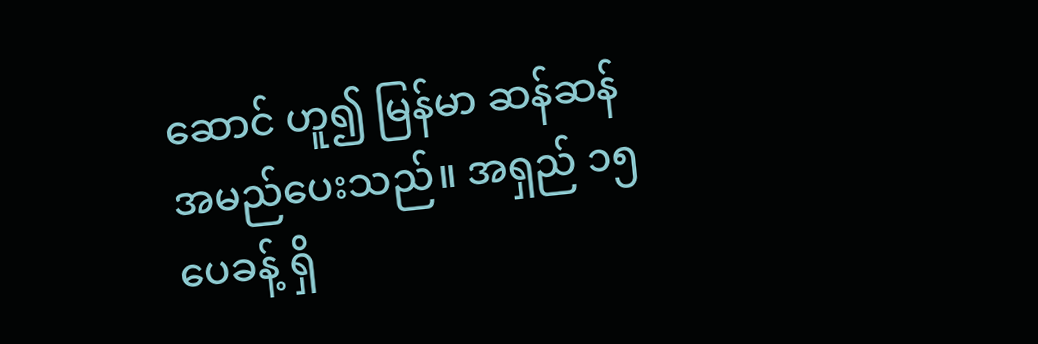ဆောင် ဟူ၍ မြန်မာ ဆန်ဆန် အမည်ပေးသည်။ အရှည် ၁၅ ပေခန့် ရှိ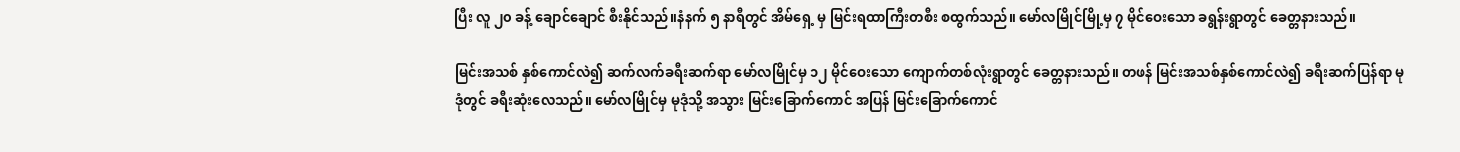ပြီး လူ ၂၀ ခန့် ချောင်ချောင် စီးနိုင်သည်။နံနက် ၅ နာရီတွင် အိမ်ရှေ့ မှ မြင်းရထာကြီးတစီး စထွက်သည်။ မော်လမြိုင်မြို့မှ ၇ မိုင်ဝေးသော ခရွန်းရွာတွင် ခေတ္တနားသည်။

မြင်းအသစ် နှစ်ကောင်လဲ၍ ဆက်လက်ခရီးဆက်ရာ မော်လမြိုင်မှ ၁၂ မိုင်ဝေးသော ကျောက်တစ်လုံးရွာတွင် ခေတ္တနားသည်။ တဖန် မြင်းအသစ်နှစ်ကောင်လဲ၍ ခရီးဆက်ပြန်ရာ မုဒုံတွင် ခရီးဆုံးလေသည်။ မော်လမြိုင်မှ မုဒုံသို့ အသွား မြင်းခြောက်ကောင် အပြန် မြင်းခြောက်ကောင်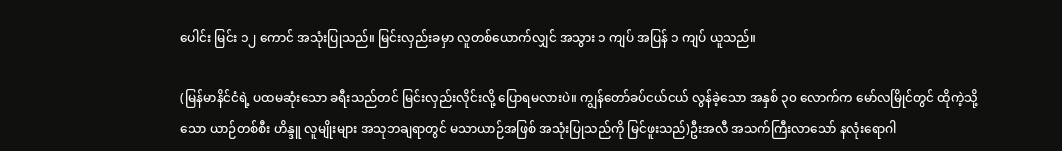ပေါင်း မြင်း ၁၂ ကောင် အသုံးပြုသည်။ မြင်းလှည်းခမှာ လူတစ်ယောက်လျှင် အသွား ၁ ကျပ် အပြန် ၁ ကျပ် ယူသည်။

(မြန်မာနိင်ငံရဲ့ ပထမဆုံးသော ခရီးသည်တင် မြင်းလှည်းလိုင်းလို့ ပြောရမလားပဲ။ ကျွန်တော်ခပ်ငယ်ငယ် လွန်ခဲ့သော အနှစ် ၃၀ လောက်က မော်လမြိုင်တွင် ထိုကဲ့သို့ သော ယာဉ်တစ်စီး ဟိန္ဒူ လူမျိုးများ အသုဘချရာတွင် မသာယာဉ်အဖြစ် အသုံးပြုသည်ကို မြင်ဖူးသည်)ဦးအလီ အသက်ကြီးလာသော် နလုံးရောဂါ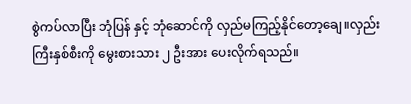စွဲကပ်လာပြီး ဘုံပြန် နှင့် ဘုံဆောင်ကို လှည်မကြည့်နိုင်တော့ချေ။လှည်းကြီးနှစ်စီးကို မွေးစားသား ၂ ဦးအား ပေးလိုက်ရသည်။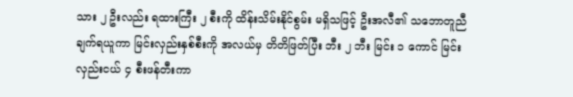သား ၂ ဦးလည်း ရထားကြီး ၂ စီးကို ထိန်းသိမ်းနိုင်စွမ်း မရှိသဖြင့် ဦးအလီ၏ သဘောတူညီချက်ရယူကာ မြင်းလှည်းနှစ်စီးကို အလယ်မှ တိတိဖြတ်ပြီး ဘီး ၂ ဘီး မြင်း ၁ ကောင် မြင်းလှည်းငယ် ၄ စီးဖန်တီးကာ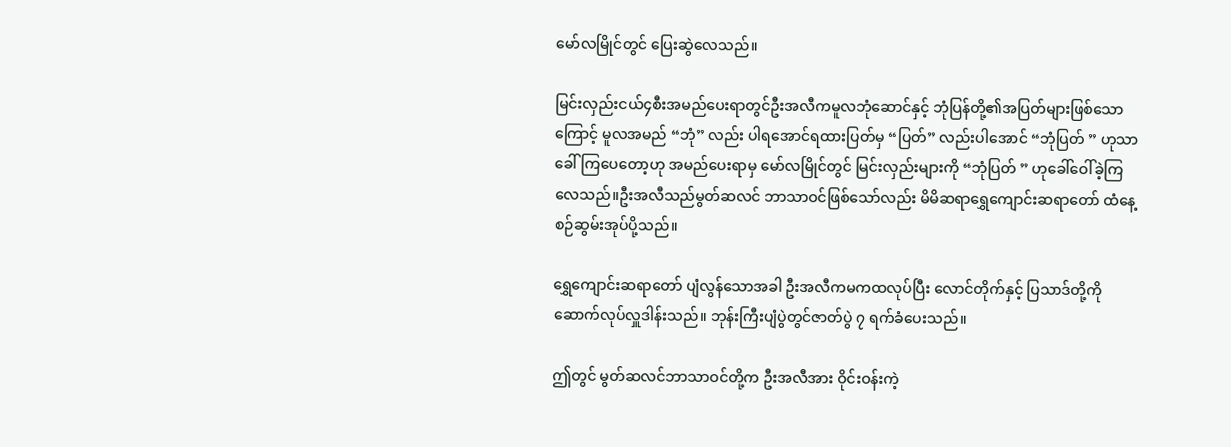မော်လမြိုင်တွင် ပြေးဆွဲလေသည်။

မြင်းလှည်းငယ်၄စီးအမည်ပေးရာတွင်ဦးအလီကမူလဘုံဆောင်နှင့် ဘုံပြန်တို့၏အပြတ်များဖြစ်သောကြောင့် မူလအမည် “ဘုံ” လည်း ပါရအောင်ရထားပြတ်မှ “ပြတ်” လည်းပါအောင် “ဘုံပြတ် ” ဟုသာ ခေါ်ကြပေတော့ဟု အမည်ပေးရာမှ မော်လမြိုင်တွင် မြင်းလှည်းများကို “ဘုံပြတ် ” ဟုခေါ်ဝေါ်ခဲ့ကြလေသည်။ဦးအလီသည်မွတ်ဆလင် ဘာသာဝင်ဖြစ်သော်လည်း မိမိဆရာရွှေကျောင်းဆရာတော် ထံနေ့စဉ်ဆွမ်းအုပ်ပို့သည်။

ရွှေကျောင်းဆရာတော် ပျံလွန်သောအခါ ဦးအလီကမကထလုပ်ပြီး လောင်တိုက်နှင့် ပြသာဒ်တို့ကို ဆောက်လုပ်လှူဒါန်းသည်။ ဘုန်းကြီးပျံပွဲတွင်ဇာတ်ပွဲ ၇ ရက်ခံပေးသည်။

ဤတွင် မွတ်ဆလင်ဘာသာဝင်တို့က ဦးအလီအား ဝိုင်းဝန်းကဲ့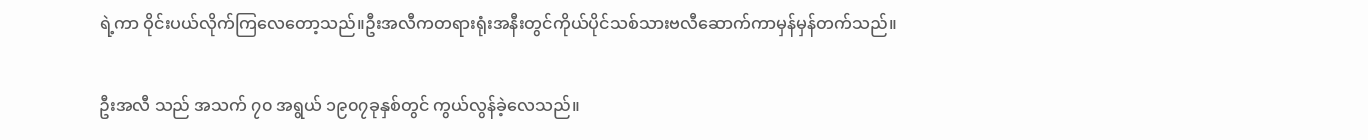ရဲ့ကာ ဝိုင်းပယ်လိုက်ကြလေတော့သည်။ဦးအလီကတရားရုံးအနီးတွင်ကိုယ်ပိုင်သစ်သားဗလီဆောက်ကာမှန်မှန်တက်သည်။

ဦးအလီ သည် အသက် ၇၀ အရွယ် ၁၉၀၇ခုနှစ်တွင် ကွယ်လွန်ခဲ့လေသည်။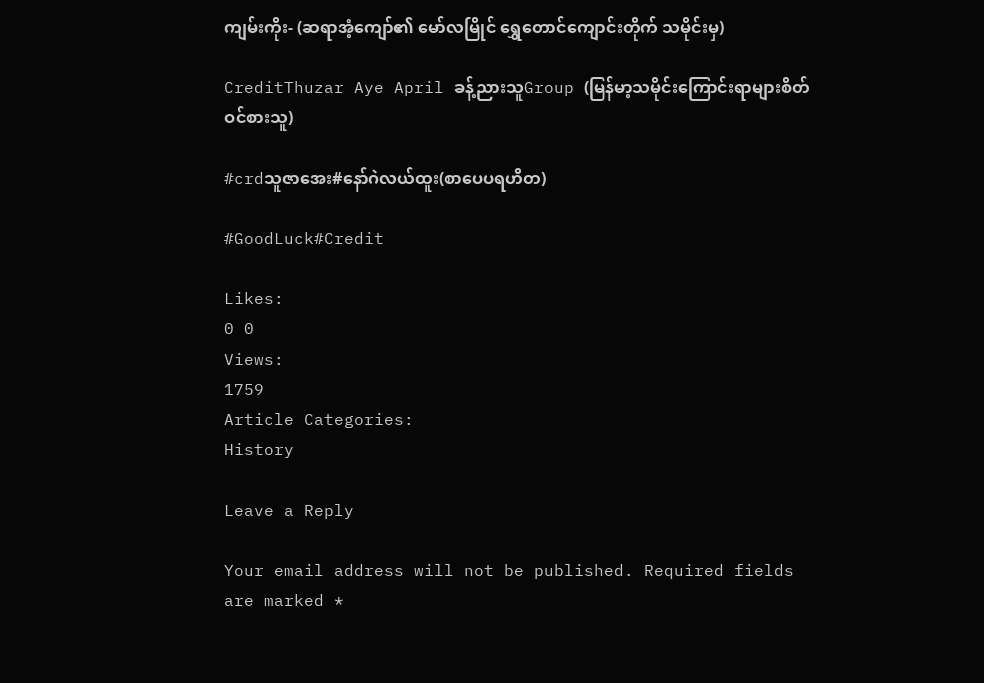ကျမ်းကိုး- (ဆရာအံ့ကျော်၏ မော်လမြိုင် ရွှေတောင်ကျောင်းတိုက် သမိုင်းမှ)

CreditThuzar Aye April ခန့်ညားသူGroup (မြန်မာ့သမိုင်းကြောင်းရာများစိတ်ဝင်စားသူ)

#crdသူဇာအေး#နော်ဂဲလယ်ထူး(စာပေပရဟိတ)

#GoodLuck#Credit

Likes:
0 0
Views:
1759
Article Categories:
History

Leave a Reply

Your email address will not be published. Required fields are marked *